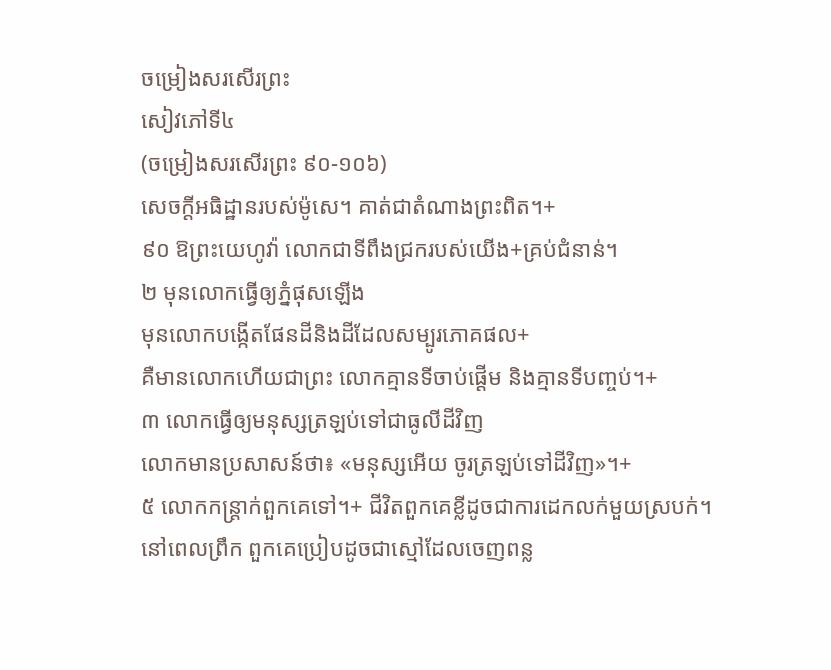ចម្រៀងសរសើរព្រះ
សៀវភៅទី៤
(ចម្រៀងសរសើរព្រះ ៩០-១០៦)
សេចក្ដីអធិដ្ឋានរបស់ម៉ូសេ។ គាត់ជាតំណាងព្រះពិត។+
៩០ ឱព្រះយេហូវ៉ា លោកជាទីពឹងជ្រករបស់យើង+គ្រប់ជំនាន់។
២ មុនលោកធ្វើឲ្យភ្នំផុសឡើង
មុនលោកបង្កើតផែនដីនិងដីដែលសម្បូរភោគផល+
គឺមានលោកហើយជាព្រះ លោកគ្មានទីចាប់ផ្ដើម និងគ្មានទីបញ្ចប់។+
៣ លោកធ្វើឲ្យមនុស្សត្រឡប់ទៅជាធូលីដីវិញ
លោកមានប្រសាសន៍ថា៖ «មនុស្សអើយ ចូរត្រឡប់ទៅដីវិញ»។+
៥ លោកកន្ដ្រាក់ពួកគេទៅ។+ ជីវិតពួកគេខ្លីដូចជាការដេកលក់មួយស្របក់។
នៅពេលព្រឹក ពួកគេប្រៀបដូចជាស្មៅដែលចេញពន្ល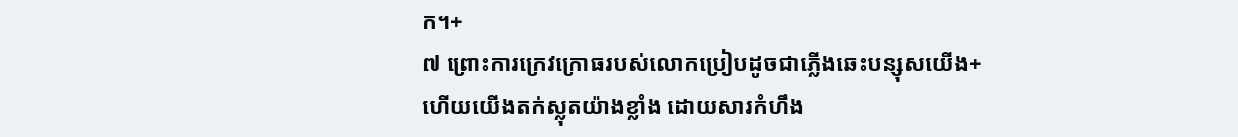ក។+
៧ ព្រោះការក្រេវក្រោធរបស់លោកប្រៀបដូចជាភ្លើងឆេះបន្សុសយើង+
ហើយយើងតក់ស្លុតយ៉ាងខ្លាំង ដោយសារកំហឹង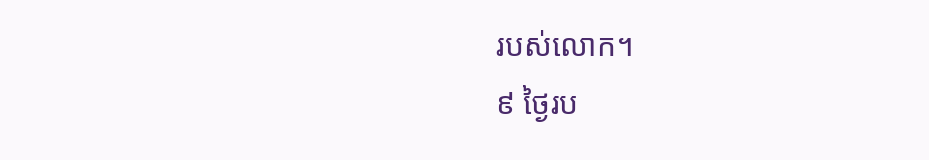របស់លោក។
៩ ថ្ងៃរប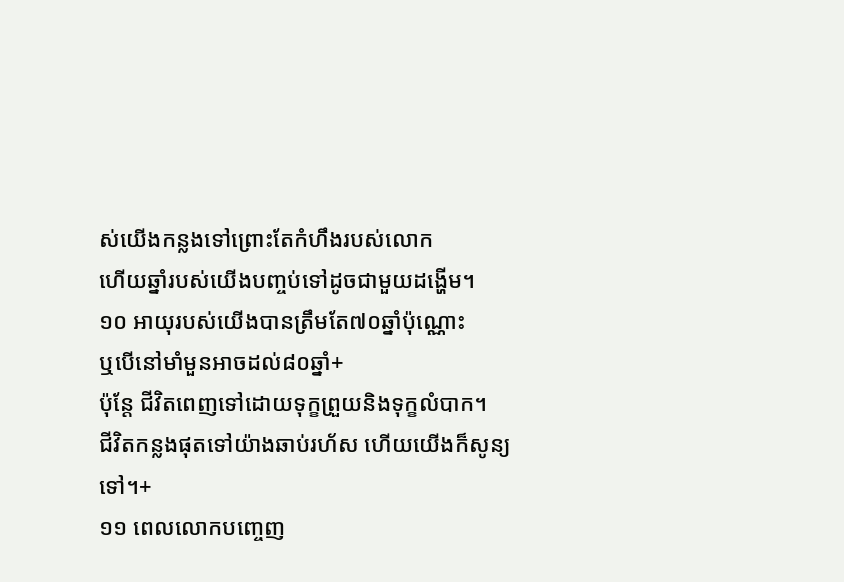ស់យើងកន្លងទៅព្រោះតែកំហឹងរបស់លោក
ហើយឆ្នាំរបស់យើងបញ្ចប់ទៅដូចជាមួយដង្ហើម។
១០ អាយុរបស់យើងបានត្រឹមតែ៧០ឆ្នាំប៉ុណ្ណោះ
ឬបើនៅមាំមួនអាចដល់៨០ឆ្នាំ+
ប៉ុន្តែ ជីវិតពេញទៅដោយទុក្ខព្រួយនិងទុក្ខលំបាក។
ជីវិតកន្លងផុតទៅយ៉ាងឆាប់រហ័ស ហើយយើងក៏សូន្យទៅ។+
១១ ពេលលោកបញ្ចេញ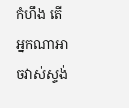កំហឹង តើអ្នកណាអាចវាស់ស្ទង់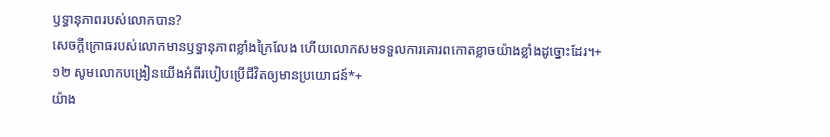ឫទ្ធានុភាពរបស់លោកបាន?
សេចក្ដីក្រោធរបស់លោកមានឫទ្ធានុភាពខ្លាំងក្រៃលែង ហើយលោកសមទទួលការគោរពកោតខ្លាចយ៉ាងខ្លាំងដូច្នោះដែរ។+
១២ សូមលោកបង្រៀនយើងអំពីរបៀបប្រើជីវិតឲ្យមានប្រយោជន៍*+
យ៉ាង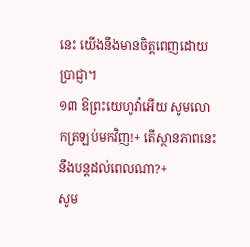នេះ យើងនឹងមានចិត្តពេញដោយប្រាជ្ញា។
១៣ ឱព្រះយេហូវ៉ាអើយ សូមលោកត្រឡប់មកវិញ!+ តើស្ថានភាពនេះនឹងបន្តដល់ពេលណា?+
សូម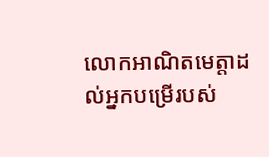លោកអាណិតមេត្តាដល់អ្នកបម្រើរបស់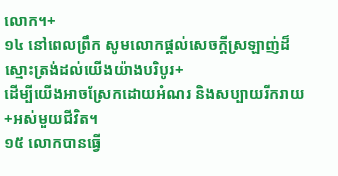លោក។+
១៤ នៅពេលព្រឹក សូមលោកផ្ដល់សេចក្ដីស្រឡាញ់ដ៏ស្មោះត្រង់ដល់យើងយ៉ាងបរិបូរ+
ដើម្បីយើងអាចស្រែកដោយអំណរ និងសប្បាយរីករាយ+អស់មួយជីវិត។
១៥ លោកបានធ្វើ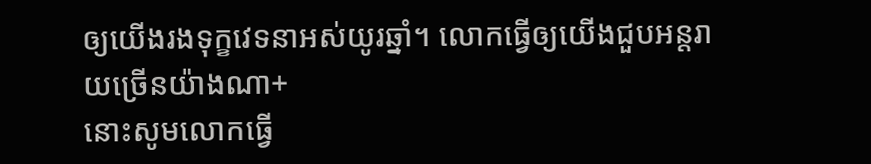ឲ្យយើងរងទុក្ខវេទនាអស់យូរឆ្នាំ។ លោកធ្វើឲ្យយើងជួបអន្តរាយច្រើនយ៉ាងណា+
នោះសូមលោកធ្វើ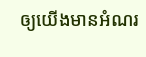ឲ្យយើងមានអំណរ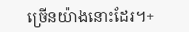ច្រើនយ៉ាងនោះដែរ។+